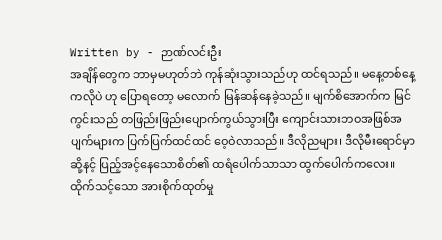Written by - ဉာဏ်လင်းဦး
အချိန်တွေက ဘာမှမဟုတ်ဘဲ ကုန်ဆုံးသွားသည်ဟု ထင်ရသည်။ မနေ့တစ်နေ့ကလိုပဲ ဟု ပြောရတော့ မလောက် မြန်ဆန်နေခဲ့သည်။ မျက်စိအောက်က မြင်ကွင်းသည် တဖြည်းဖြည်းပျောက်ကွယ်သွားပြီး ကျောင်းသားဘဝအဖြစ်အပျက်များက ပြက်ပြက်ထင်ထင် ဝေ့ဝဲလာသည်။ ဒီလိုညများ၊ ဒီလိုမီးရောင်မှာ ဆို့နင့် ပြည့်အင့်နေသောစိတ်၏ ထရံပေါက်သာသာ ထွက်ပေါက်ကလေး။
ထိုက်သင့်သော အားစိုက်ထုတ်မှု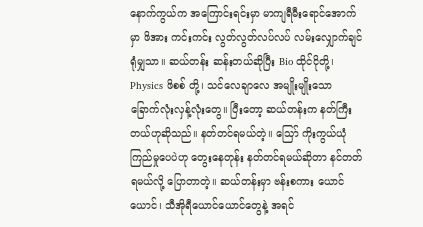နောက်ကွယ်က အကြောင်းရင်းမှာ မာကျရီမီးရောင်အောက်မှာ ဖိအား ကင်းကင်း လွတ်လွတ်လပ်လပ် လမ်းလျှောက်ချင်ရုံမျှသာ။ ဆယ်တန်း ဆန်းတယ်ဆိုပြီး Bio ထိုင်ငိုတို့၊ Physics ဖိစစ် တို့၊ သင်လေချာလေ အမျိုးမျိုးသော ခြောက်လုံးလှန့်လုံးတွေ။ ပြီးတော့ ဆယ်တန်းက နတ်ကြီးတယ်ဟုဆိုသည်။ နတ်တင်ရမယ်တဲ့။ သြော် ကိုးကွယ်ယုံကြည်မှုပေပဲဟု တွေးနေတုန်း နတ်တင်ရမယ်ဆိုတာ နင်တတ်ရမယ်လို့ ပြောတာတဲ့။ ဆယ်တန်းမှာ ဗန်းစကား ယောင်ယောင်၊ သီအိုရီယောင်ယောင်တွေနဲ့ အရင်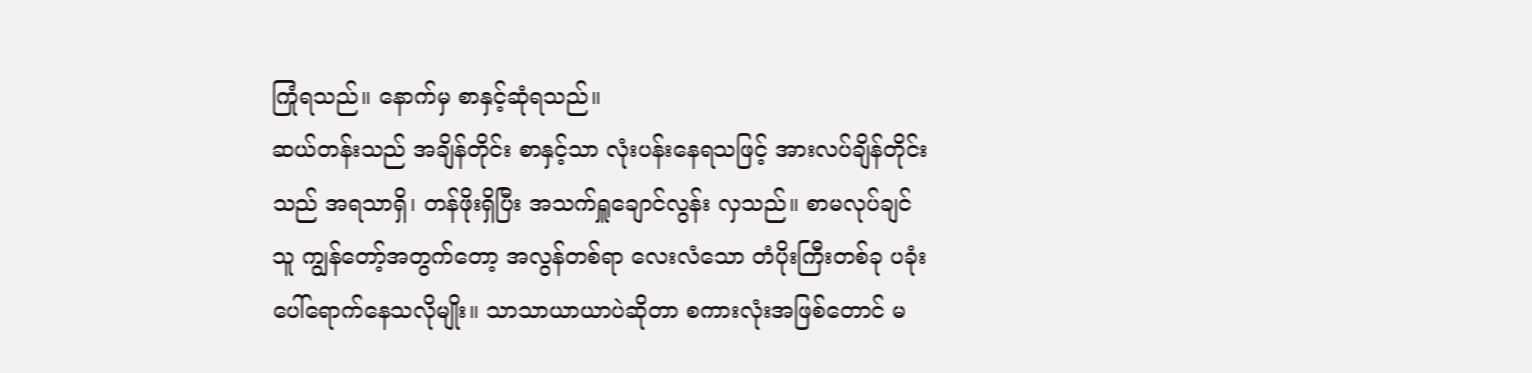ကြုံရသည်။ နောက်မှ စာနှင့်ဆုံရသည်။
ဆယ်တန်းသည် အချိန်တိုင်း စာနှင့်သာ လုံးပန်းနေရသဖြင့် အားလပ်ချိန်တိုင်းသည် အရသာရှိ၊ တန်ဖိုးရှိပြီး အသက်ရှူချောင်လွန်း လှသည်။ စာမလုပ်ချင်သူ ကျွန်တော့်အတွက်တော့ အလွန်တစ်ရာ လေးလံသော တံပိုးကြီးတစ်ခု ပခုံးပေါ်ရောက်နေသလိုမျိုး။ သာသာယာယာပဲဆိုတာ စကားလုံးအဖြစ်တောင် မ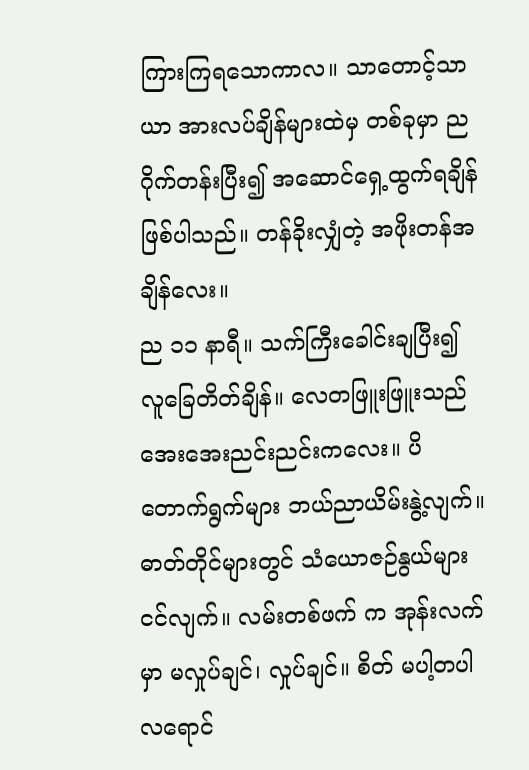ကြားကြရသောကာလ။ သာတောင့်သာယာ အားလပ်ချိန်များထဲမှ တစ်ခုမှာ ညဂိုက်တန်းပြီး၍ အဆောင်ရှေ့ထွက်ရချိန်ဖြစ်ပါသည်။ တန်ခိုးလျှံတဲ့ အဖိုးတန်အချိန်လေး။
ည ၁၁ နာရီ။ သက်ကြီးခေါင်းချပြီး၍ လူခြေတိတ်ချိန်။ လေတဖြူးဖြူးသည် အေးအေးညင်းညင်းကလေး။ ပိတောက်ရွက်များ ဘယ်ညာယိမ်းနွဲ့လျက်။ ဓာတ်တိုင်များတွင် သံယောဇဉ်နွယ်များငင်လျက်။ လမ်းတစ်ဖက် က အုန်းလက်မှာ မလှုပ်ချင်၊ လှုပ်ချင်။ စိတ် မပါ့တပါ လရောင်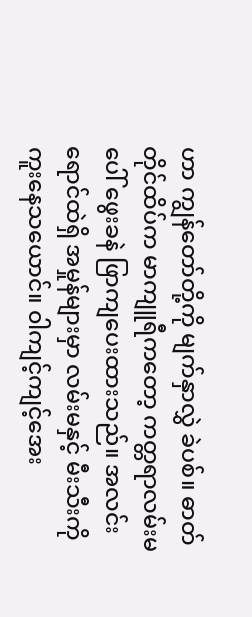ဟာ ကျွန်တော်တို့ကို မျက်နှာလွှဲ ခဲပစ်။ ဓာတ်တိုင်ထိပ်က မာကျူရီကတော့ ကတ္တရာလမ်းမပေါ် ဖွေးခနဲ ဖြာကျပေးထားသည်။ အလင်းရောင်ထဲရှိ အမှုန်များမှာ လမ်းမနှင့် မီးသီးကို ကူးနေသယောင်။ ၀ါကျင့်ကျင့်အေး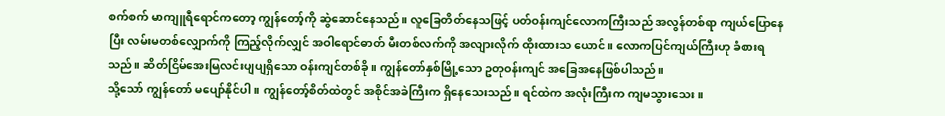စက်စက် မာကျူရီရောင်ကတော့ ကျွန်တော့်ကို ဆွဲဆောင်နေသည်။ လူခြေတိတ်နေသဖြင့် ပတ်ဝန်းကျင်လောကကြီးသည် အလွန်တစ်ရာ ကျယ်ပြောနေပြီး လမ်းမတစ်လျှောက်ကို ကြည့်လိုက်လျှင် အဝါရောင်ဓာတ် မီးတစ်လက်ကို အလျားလိုက် ထိုးထားသ ယောင်။ လောကပြင်ကျယ်ကြီးဟု ခံစားရသည်။ ဆိတ်ငြိမ်အေးမြလင်းပျပျရှိသော ဝန်းကျင်တစ်ခို။ ကျွန်တော်နှစ်မြို့သော ဥတုဝန်းကျင် အခြေအနေဖြစ်ပါသည်။
သို့သော် ကျွန်တော် မပျော်နိုင်ပါ။ ကျွန်တော့်စိတ်ထဲတွင် အစိုင်အခဲကြီးက ရှိနေသေးသည်။ ရင်ထဲက အလုံးကြီးက ကျမသွားသေး။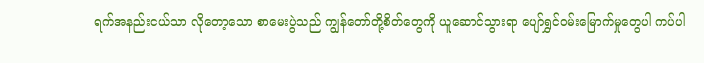ရက်အနည်းငယ်သာ လိုတော့သော စာမေးပွဲသည် ကျွန်တော်တို့စိတ်တွေကို ယူဆောင်သွားရာ ပျော်ရွှင်ဝမ်းမြောက်မှုတွေပါ ကပ်ပါ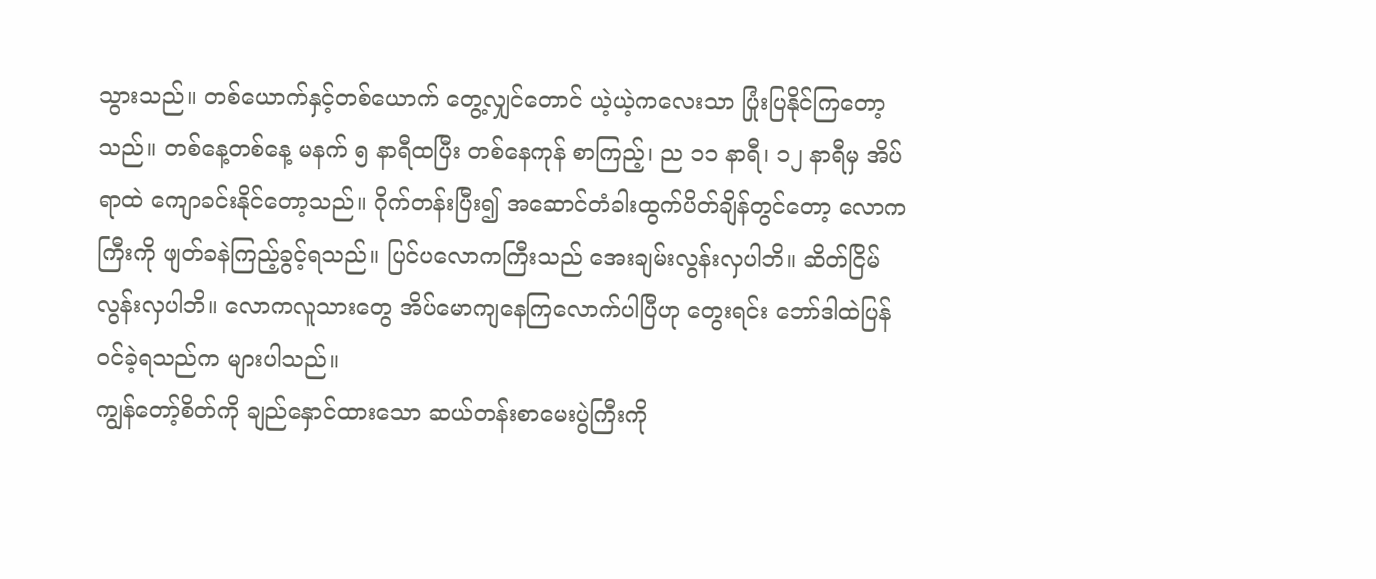သွားသည်။ တစ်ယောက်နှင့်တစ်ယောက် တွေ့လျှင်တောင် ယဲ့ယဲ့ကလေးသာ ပြုံးပြနိုင်ကြတော့သည်။ တစ်နေ့တစ်နေ့ မနက် ၅ နာရီထပြီး တစ်နေကုန် စာကြည့်၊ ည ၁၁ နာရီ၊ ၁၂ နာရီမှ အိပ်ရာထဲ ကျောခင်းနိုင်တော့သည်။ ဂိုက်တန်းပြီး၍ အဆောင်တံခါးထွက်ပိတ်ချိန်တွင်တော့ လောကကြီးကို ဖျတ်ခနဲကြည့်ခွင့်ရသည်။ ပြင်ပလောကကြီးသည် အေးချမ်းလွန်းလှပါဘိ။ ဆိတ်ငြိမ်လွန်းလှပါဘိ။ လောကလူသားတွေ အိပ်မောကျနေကြလောက်ပါပြီဟု တွေးရင်း ဘော်ဒါထဲပြန်ဝင်ခဲ့ရသည်က များပါသည်။
ကျွန်တော့်စိတ်ကို ချည်နှောင်ထားသော ဆယ်တန်းစာမေးပွဲကြီးကို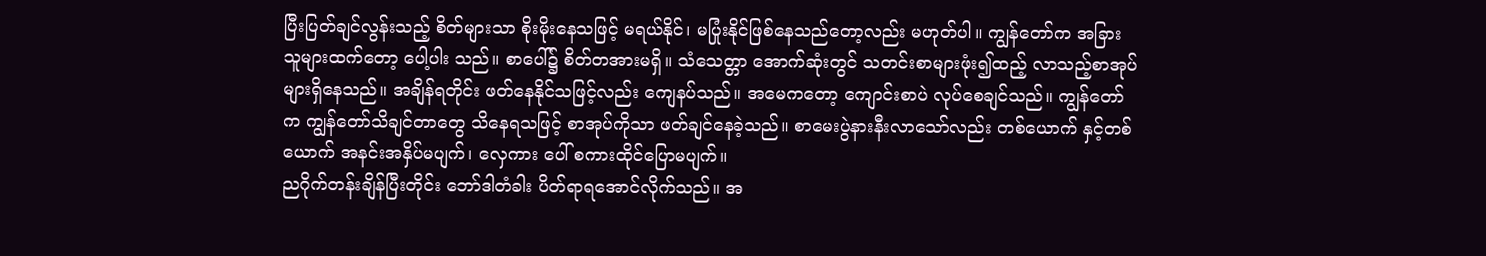ပြီးပြတ်ချင်လွန်းသည့် စိတ်များသာ စိုးမိုးနေသဖြင့် မရယ်နိုင်၊ မပြုံးနိုင်ဖြစ်နေသည်တော့လည်း မဟုတ်ပါ။ ကျွန်တော်က အခြားသူများထက်တော့ ပေါ့ပါး သည်။ စာပေါ်၌ စိတ်တအားမရှိ။ သံသေတ္တာ အောက်ဆုံးတွင် သတင်းစာများဖုံး၍ထည့် လာသည့်စာအုပ်များရှိနေသည်။ အချိန်ရတိုင်း ဖတ်နေနိုင်သဖြင့်လည်း ကျေနပ်သည်။ အမေကတော့ ကျောင်းစာပဲ လုပ်စေချင်သည်။ ကျွန်တော်က ကျွန်တော်သိချင်တာတွေ သိနေရသဖြင့် စာအုပ်ကိုသာ ဖတ်ချင်နေခဲ့သည်။ စာမေးပွဲနားနီးလာသော်လည်း တစ်ယောက် နှင့်တစ်ယောက် အနင်းအနှိပ်မပျက်၊ လှေကား ပေါ် စကားထိုင်ပြောမပျက်။
ညဂိုက်တန်းချိန်ပြီးတိုင်း ဘော်ဒါတံခါး ပိတ်ရာရအောင်လိုက်သည်။ အ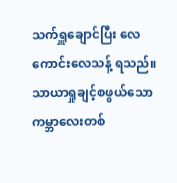သက်ရှူချောင်ပြီး လေကောင်းလေသန့် ရသည်။ သာယာရှုချင့်စဖွယ်သော ကမ္ဘာလေးတစ်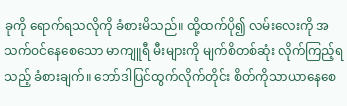ခုကို ရောက်ရသလိုကို ခံစားမိသည်။ ထို့ထက်ပို၍ လမ်းလေးကို အသက်ဝင်နေစေသော မာကျူရီ မီးများကို မျက်စိတစ်ဆုံး လိုက်ကြည့်ရသည့် ခံစားချက်။ ဘော်ဒါပြင်ထွက်လိုက်တိုင်း စိတ်ကိုသာယာနေစေ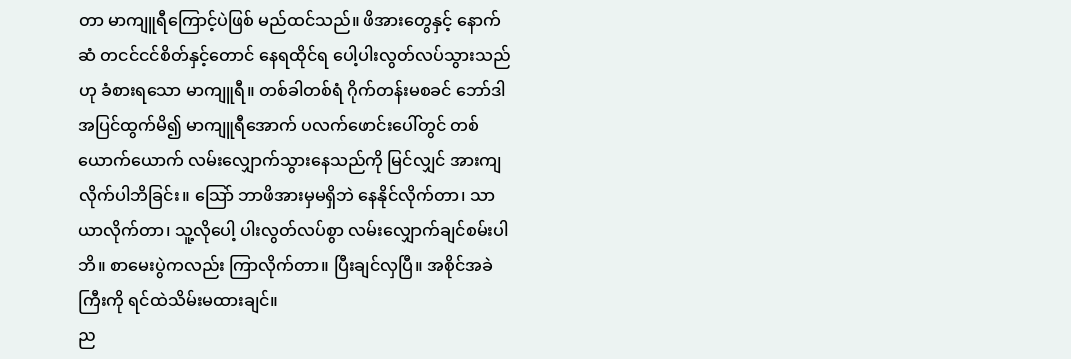တာ မာကျူရီကြောင့်ပဲဖြစ် မည်ထင်သည်။ ဖိအားတွေနှင့် နောက်ဆံ တငင်ငင်စိတ်နှင့်တောင် နေရထိုင်ရ ပေါ့ပါးလွတ်လပ်သွားသည်ဟု ခံစားရသော မာကျူရီ။ တစ်ခါတစ်ရံ ဂိုက်တန်းမစခင် ဘော်ဒါအပြင်ထွက်မိ၍ မာကျူရီအောက် ပလက်ဖောင်းပေါ်တွင် တစ်ယောက်ယောက် လမ်းလျှောက်သွားနေသည်ကို မြင်လျှင် အားကျလိုက်ပါဘိခြင်း။ သြော် ဘာဖိအားမှမရှိဘဲ နေနိုင်လိုက်တာ၊ သာယာလိုက်တာ၊ သူ့လိုပေါ့ ပါးလွတ်လပ်စွာ လမ်းလျှောက်ချင်စမ်းပါဘိ။ စာမေးပွဲကလည်း ကြာလိုက်တာ။ ပြီးချင်လှပြီ။ အစိုင်အခဲကြီးကို ရင်ထဲသိမ်းမထားချင်။
ည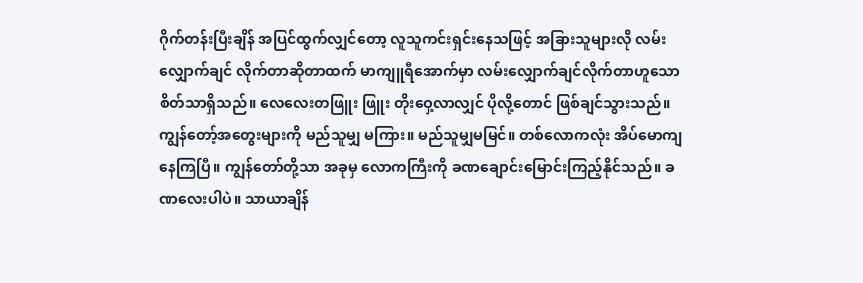ဂိုက်တန်းပြီးချိန် အပြင်ထွက်လျှင်တော့ လူသူကင်းရှင်းနေသဖြင့် အခြားသူများလို လမ်းလျှောက်ချင် လိုက်တာဆိုတာထက် မာကျူရီအောက်မှာ လမ်းလျှောက်ချင်လိုက်တာဟူသော စိတ်သာရှိသည်။ လေလေးတဖြူး ဖြူး တိုးဝှေ့လာလျှင် ပိုလို့တောင် ဖြစ်ချင်သွားသည်။ ကျွန်တော့်အတွေးများကို မည်သူမျှ မကြား။ မည်သူမျှမမြင်။ တစ်လောကလုံး အိပ်မောကျနေကြပြီ။ ကျွန်တော်တို့သာ အခုမှ လောကကြီးကို ခဏချောင်းမြောင်းကြည့်နိုင်သည်။ ခဏလေးပါပဲ။ သာယာချိန်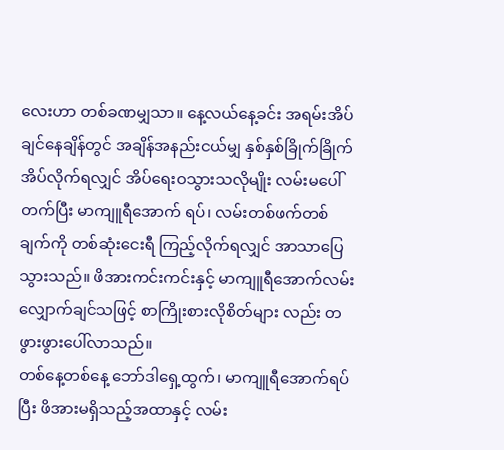လေးဟာ တစ်ခဏမျှသာ။ နေ့လယ်နေ့ခင်း အရမ်းအိပ် ချင်နေချိန်တွင် အချိန်အနည်းငယ်မျှ နှစ်နှစ်ခြိုက်ခြိုက် အိပ်လိုက်ရလျှင် အိပ်ရေးဝသွားသလိုမျိုး လမ်းမပေါ်တက်ပြီး မာကျူရီအောက် ရပ်၊ လမ်းတစ်ဖက်တစ်ချက်ကို တစ်ဆုံးငေးရီ ကြည့်လိုက်ရလျှင် အာသာပြေသွားသည်။ ဖိအားကင်းကင်းနှင့် မာကျူရီအောက်လမ်း လျှောက်ချင်သဖြင့် စာကြိုးစားလိုစိတ်များ လည်း တဖွားဖွားပေါ်လာသည်။
တစ်နေ့တစ်နေ့ ဘော်ဒါရှေ့ထွက်၊ မာကျူရီအောက်ရပ်ပြီး ဖိအားမရှိသည့်အထာနှင့် လမ်း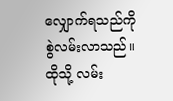လျှောက်ရသည်ကို စွဲလမ်းလာသည်။ ထိုသို့ လမ်း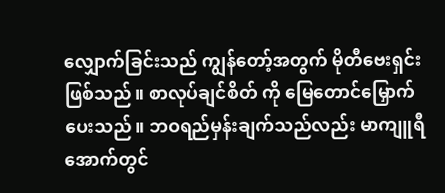လျှောက်ခြင်းသည် ကျွန်တော့်အတွက် မိုတီဗေးရှင်းဖြစ်သည်။ စာလုပ်ချင်စိတ် ကို မြေတောင်မြှောက်ပေးသည်။ ဘဝရည်မှန်းချက်သည်လည်း မာကျူရီအောက်တွင်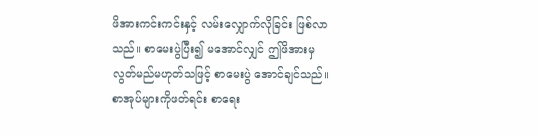ဖိအားကင်းကင်းနှင့် လမ်းလျှောက်လိုခြင်း ဖြစ်လာသည်။ စာမေးပွဲပြီး၍ မအောင်လျှင် ဤဖိအားမှ လွတ်မည်မဟုတ်သဖြင့် စာမေးပွဲ အောင်ချင်သည်။ စာအုပ်များကိုဖတ်ရင်း စာရေး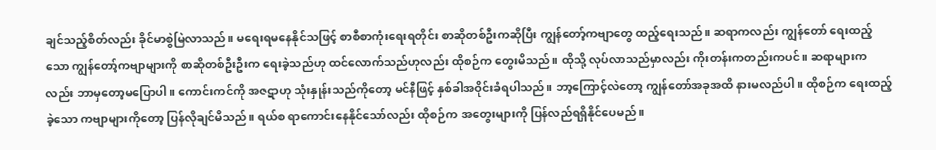ချင်သည့်စိတ်လည်း ခိုင်မာစွဲမြဲလာသည်။ မရေးရမနေနိုင်သဖြင့် စာစီစာကုံးရေးရတိုင်း စာဆိုတစ်ဦးကဆိုပြီး ကျွန်တော့်ကဗျာတွေ ထည့်ရေးသည်။ ဆရာကလည်း ကျွန်တော် ရေးထည့်သော ကျွန်တော့်ကဗျာများကို စာဆိုတစ်ဦးဦးက ရေးခဲ့သည်ဟု ထင်လောက်သည်ဟုလည်း ထိုစဉ်က တွေးမိသည်။ ထိုသို့ လုပ်လာသည်မှာလည်း ကိုးတန်းကတည်းကပင်။ ဆရာများကလည်း ဘာမှတော့မပြောပါ။ ကောင်းကင်ကို အဇဋာဟု သုံးနှုန်းသည်ကိုတော့ မင်နီဖြင့် နှစ်ခါအဝိုင်းခံရပါသည်။ ဘာ့ကြောင့်လဲတော့ ကျွန်တော်အခုအထိ နားမလည်ပါ။ ထိုစဉ်က ရေးထည့်ခဲ့သော ကဗျာများကိုတော့ ပြန်လိုချင်မိသည်။ ရယ်စ ရာကောင်းနေနိုင်သော်လည်း ထိုစဉ်က အတွေးများကို ပြန်လည်ရရှိနိုင်ပေမည်။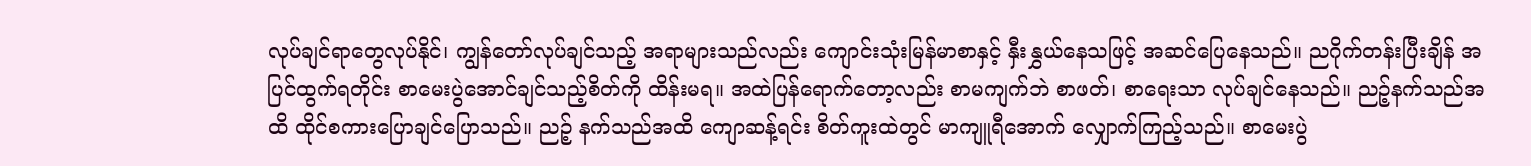လုပ်ချင်ရာတွေလုပ်နိုင်၊ ကျွန်တော်လုပ်ချင်သည့် အရာများသည်လည်း ကျောင်းသုံးမြန်မာစာနှင့် နှီးနွှယ်နေသဖြင့် အဆင်ပြေနေသည်။ ညဂိုက်တန်းပြီးချိန် အပြင်ထွက်ရတိုင်း စာမေးပွဲအောင်ချင်သည့်စိတ်ကို ထိန်းမရ။ အထဲပြန်ရောက်တော့လည်း စာမကျက်ဘဲ စာဖတ်၊ စာရေးသာ လုပ်ချင်နေသည်။ ညဉ့်နက်သည်အထိ ထိုင်စကားပြောချင်ပြောသည်။ ညဉ့် နက်သည်အထိ ကျောဆန့်ရင်း စိတ်ကူးထဲတွင် မာကျူရီအောက် လျှောက်ကြည့်သည်။ စာမေးပွဲ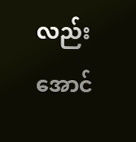လည်းအောင်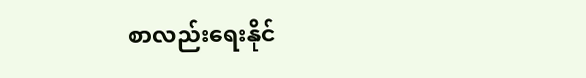စာလည်းရေးနိုင်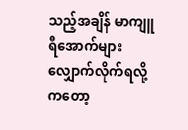သည့်အချိန် မာကျူရီအောက်များ လျှောက်လိုက်ရလို့ကတော့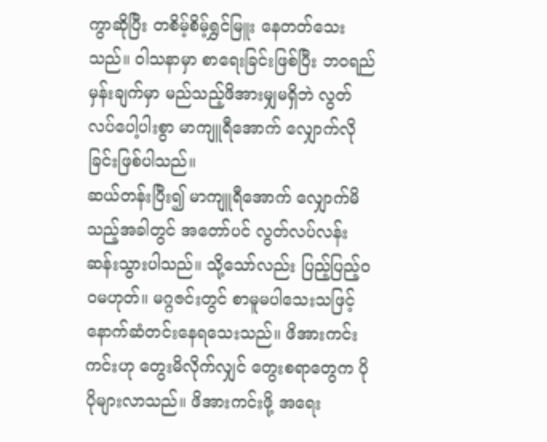ကွာဆိုပြီး တစိမ့်စိမ့်ရွှင်မြူး နေတတ်သေးသည်။ ၀ါသနာမှာ စာရေးခြင်းဖြစ်ပြီး ဘဝရည်မှန်းချက်မှာ မည်သည့်ဖိအားမျှမရှိဘဲ လွတ်လပ်ပေါ့ပါးစွာ မာကျူရီအောက် လျှောက်လိုခြင်းဖြစ်ပါသည်။
ဆယ်တန်းပြီး၍ မာကျူရီအောက် လျှောက်မိသည့်အခါတွင် အတော်ပင် လွတ်လပ်လန်းဆန်းသွားပါသည်။ သို့သော်လည်း ပြည့်ပြည့်ဝဝမဟုတ်။ မဂ္ဂဇင်းတွင် စာမူမပါသေးသဖြင့် နောက်ဆံတင်းနေရသေးသည်။ ဖိအားကင်းကင်းဟု တွေးမိလိုက်လျှင် တွေးစရာတွေက ပိုပိုများလာသည်။ ဖိအားကင်းဖို့ အရေး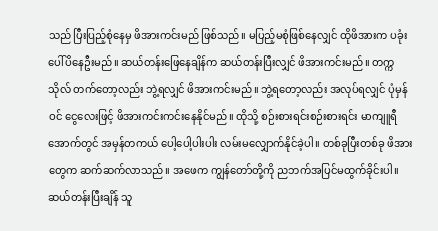သည် ပြီးပြည့်စုံနေမှ ဖိအားကင်းမည် ဖြစ်သည်။ မပြည့်မစုံဖြစ်နေလျှင် ထိုဖိအားက ပခုံးပေါ်ပိနေဦးမည်။ ဆယ်တန်းဖြေနေချိန်က ဆယ်တန်းပြီးလျှင် ဖိအားကင်းမည်။ တက္ကသိုလ် တက်တော့လည်း ဘွဲ့ရလျှင် ဖိအားကင်းမည်။ ဘွဲ့ရတော့လည်း အလုပ်ရလျှင် ပုံမှန်ဝင် ငွေလေးဖြင့် ဖိအားကင်းကင်းနေနိုင်မည်။ ထိုသို့ စဉ်းစားရင်းစဉ်းစားရင်း မာကျူရီအောက်တွင် အမှန်တကယ် ပေါ့ပေါ့ပါးပါး လမ်းမလျှောက်နိုင်ခဲ့ပါ။ တစ်ခုပြီးတစ်ခု ဖိအားတွေက ဆက်ဆက်လာသည်။ အဖေက ကျွန်တော်တို့ကို ညဘက်အပြင်မထွက်ခိုင်းပါ။ ဆယ်တန်းပြီးချိန် သူ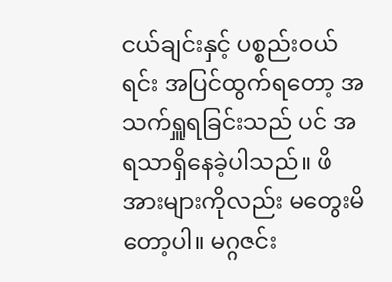ငယ်ချင်းနှင့် ပစ္စည်းဝယ်ရင်း အပြင်ထွက်ရတော့ အသက်ရှူရခြင်းသည် ပင် အရသာရှိနေခဲ့ပါသည်။ ဖိအားများကိုလည်း မတွေးမိတော့ပါ။ မဂ္ဂဇင်း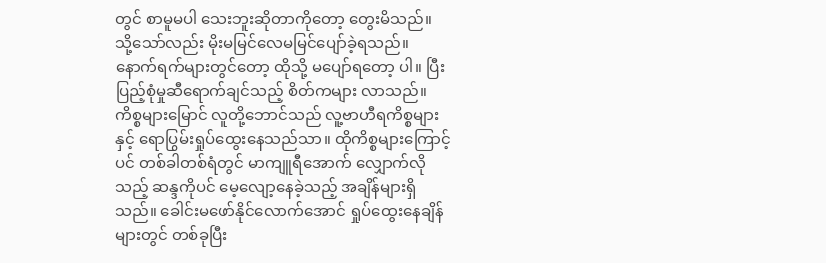တွင် စာမူမပါ သေးဘူးဆိုတာကိုတော့ တွေးမိသည်။ သို့သော်လည်း မိုးမမြင်လေမမြင်ပျော်ခဲ့ရသည်။ နောက်ရက်များတွင်တော့ ထိုသို့ မပျော်ရတော့ ပါ။ ပြီးပြည့်စုံမှုဆီရောက်ချင်သည့် စိတ်ကများ လာသည်။
ကိစ္စများမြောင် လူတို့ဘောင်သည် လူ့ဗာဟီရကိစ္စများနှင့် ရောပြွမ်းရှုပ်ထွေးနေသည်သာ။ ထိုကိစ္စများကြောင့်ပင် တစ်ခါတစ်ရံတွင် မာကျူရီအောက် လျှောက်လိုသည့် ဆန္ဒကိုပင် မေ့လျော့နေခဲ့သည့် အချိန်များရှိသည်။ ခေါင်းမဖော်နိုင်လောက်အောင် ရှုပ်ထွေးနေချိန်များတွင် တစ်ခုပြီး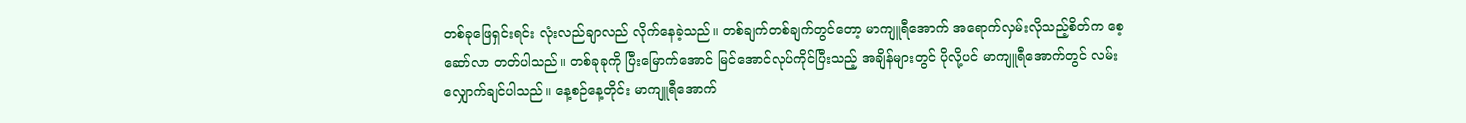တစ်ခုဖြေရှင်းရင်း လုံးလည်ချာလည် လိုက်နေခဲ့သည်။ တစ်ချက်တစ်ချက်တွင်တော့ မာကျူရီအောက် အရောက်လှမ်းလိုသည့်စိတ်က စေ့ဆော်လာ တတ်ပါသည်။ တစ်ခုခုကို ပြီးမြောက်အောင် မြင်အောင်လုပ်ကိုင်ပြီးသည့် အချိန်များတွင် ပိုလို့ပင် မာကျူရီအောက်တွင် လမ်းလျှောက်ချင်ပါသည်။ နေ့စဉ်နေ့တိုင်း မာကျူရီအောက်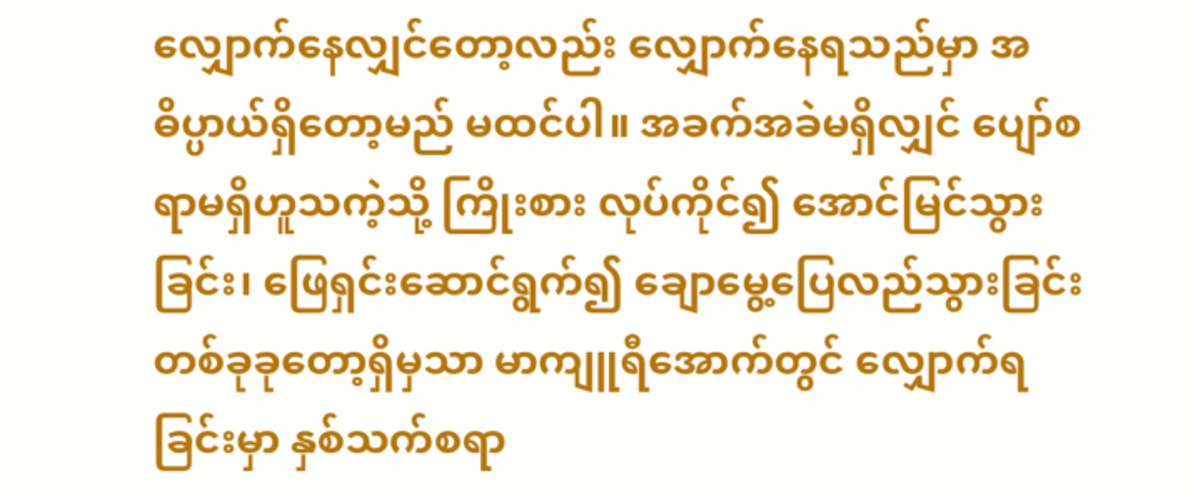လျှောက်နေလျှင်တော့လည်း လျှောက်နေရသည်မှာ အဓိပ္ပာယ်ရှိတော့မည် မထင်ပါ။ အခက်အခဲမရှိလျှင် ပျော်စရာမရှိဟူသကဲ့သို့ ကြိုးစား လုပ်ကိုင်၍ အောင်မြင်သွားခြင်း၊ ဖြေရှင်းဆောင်ရွက်၍ ချောမွေ့ပြေလည်သွားခြင်း တစ်ခုခုတော့ရှိမှသာ မာကျူရီအောက်တွင် လျှောက်ရခြင်းမှာ နှစ်သက်စရာ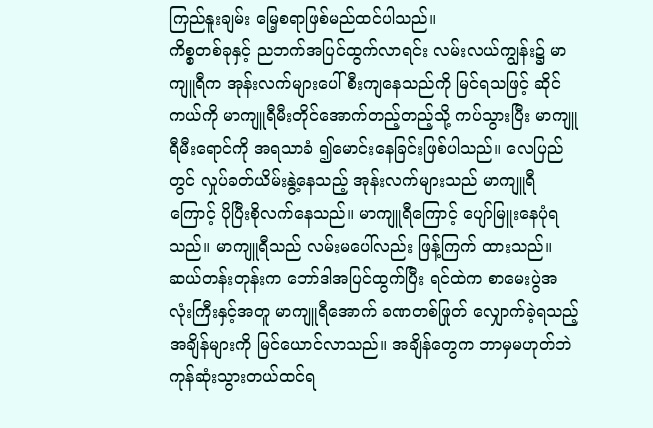ကြည်နူးချမ်း မြေ့စရာဖြစ်မည်ထင်ပါသည်။
ကိစ္စတစ်ခုနှင့် ညဘက်အပြင်ထွက်လာရင်း လမ်းလယ်ကျွန်း၌ မာကျူရီက အုန်းလက်များပေါ် စီးကျနေသည်ကို မြင်ရသဖြင့် ဆိုင်ကယ်ကို မာကျူရီမီးတိုင်အောက်တည့်တည့်သို့ ကပ်သွားပြီး မာကျူရီမီးရောင်ကို အရသာခံ ၍မောင်းနေခြင်းဖြစ်ပါသည်။ လေပြည်တွင် လှုပ်ခတ်ယိမ်းနွဲ့နေသည့် အုန်းလက်များသည် မာကျူရီကြောင့် ပိုပြီးစိုလက်နေသည်။ မာကျူရီကြောင့် ပျော်မြူးနေပုံရသည်။ မာကျူရီသည် လမ်းမပေါ်လည်း ဖြန့်ကြက် ထားသည်။ ဆယ်တန်းတုန်းက ဘော်ဒါအပြင်ထွက်ပြီး ရင်ထဲက စာမေးပွဲအလုံးကြီးနှင့်အတူ မာကျူရီအောက် ခဏတစ်ဖြုတ် လျှောက်ခဲ့ရသည့် အချိန်များကို မြင်ယောင်လာသည်။ အချိန်တွေက ဘာမှမဟုတ်ဘဲ ကုန်ဆုံးသွားတယ်ထင်ရ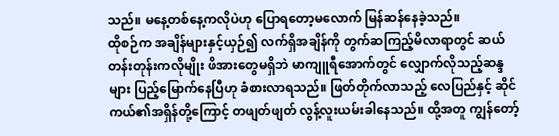သည်။ မနေ့တစ်နေ့ကလိုပဲဟု ပြောရတော့မလောက် မြန်ဆန်နေခဲ့သည်။
ထိုစဉ်က အချိန်များနှင့်ယှဉ်၍ လက်ရှိအချိန်ကို တွက်ဆကြည့်မိလာရာတွင် ဆယ်တန်းတုန်းကလိုမျိုး ဖိအားတွေမရှိဘဲ မာကျူရီအောက်တွင် လျှောက်လိုသည့်ဆန္ဒများ ပြည့်မြောက်နေပြီဟု ခံစားလာရသည်။ ဖြတ်တိုက်လာသည့် လေပြည်နှင့် ဆိုင်ကယ်၏အရှိန်တို့ကြောင့် တဖျတ်ဖျတ် လွန့်လူးယမ်းခါနေသည်။ ထို့အတူ ကျွန်တော့်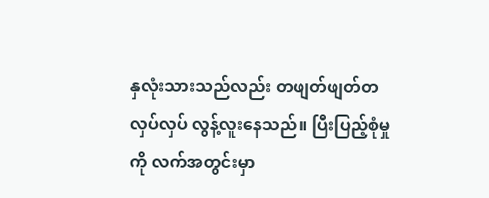နှလုံးသားသည်လည်း တဖျတ်ဖျတ်တလှပ်လှပ် လွန့်လူးနေသည်။ ပြီးပြည့်စုံမှုကို လက်အတွင်းမှာ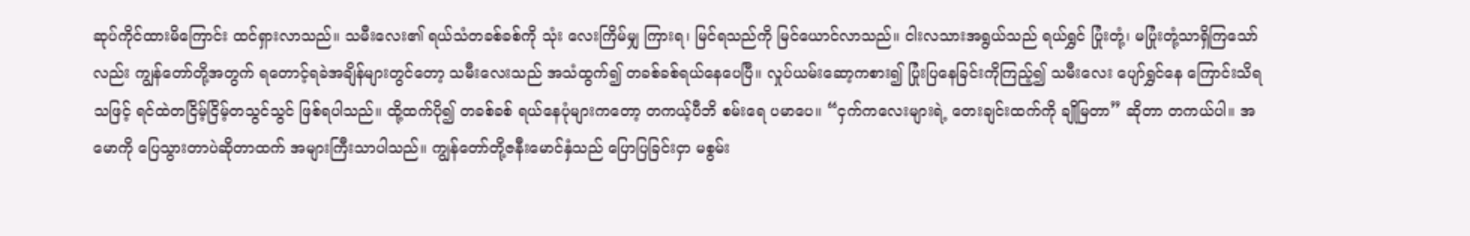ဆုပ်ကိုင်ထားမိကြောင်း ထင်ရှားလာသည်။ သမီးလေး၏ ရယ်သံတခစ်ခစ်ကို သုံး လေးကြိမ်မျှ ကြားရ၊ မြင်ရသည်ကို မြင်ယောင်လာသည်။ ငါးလသားအရွယ်သည် ရယ်ရွှင် ပြုံးတုံ့၊ မပြုံးတုံ့သာရှိကြသော်လည်း ကျွန်တော်တို့အတွက် ရတောင့်ရခဲအချိန်များတွင်တော့ သမီးလေးသည် အသံထွက်၍ တခစ်ခစ်ရယ်နေပေပြီ။ လှုပ်ယမ်းဆော့ကစား၍ ပြုံးပြနေခြင်းကိုကြည့်၍ သမီးလေး ပျော်ရွှင်နေ ကြောင်းသိရသဖြင့် ရင်ထဲတငြိမ့်ငြိမ့်တသွင်သွင် ဖြစ်ရပါသည်။ ထို့ထက်ပို၍ တခစ်ခစ် ရယ်နေပုံများကတော့ တကယ့်ပီဘိ စမ်းရေ ပမာပေ။ “ငှက်ကလေးများရဲ့ တေးချင်းထက်ကို ချိုမြတာ” ဆိုတာ တကယ်ပါ။ အမောကို ပြေသွားတာပဲဆိုတာထက် အများကြီးသာပါသည်။ ကျွန်တော်တို့ဇနီးမောင်နှံသည် ပြောပြခြင်းငှာ မစွမ်း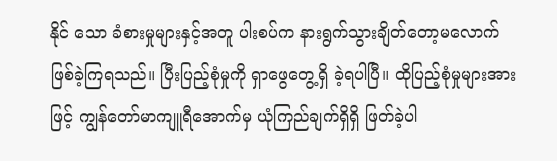နိုင် သော ခံစားမှုများနှင့်အတူ ပါးစပ်က နားရွက်သွားချိတ်တော့မလောက် ဖြစ်ခဲ့ကြရသည်။ ပြီးပြည့်စုံမှုကို ရှာဖွေတွေ့ရှိ ခဲ့ရပါပြီ။ ထိုပြည့်စုံမှုများအားဖြင့် ကျွန်တော်မာကျူရီအောက်မှ ယုံကြည်ချက်ရှိရှိ ဖြတ်ခဲ့ပါ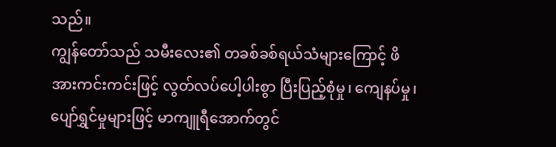သည်။
ကျွန်တော်သည် သမီးလေး၏ တခစ်ခစ်ရယ်သံများကြောင့် ဖိအားကင်းကင်းဖြင့် လွတ်လပ်ပေါ့ပါးစွာ ပြီးပြည့်စုံမှု၊ ကျေနပ်မှု၊ ပျော်ရွှင်မှုများဖြင့် မာကျူရီအောက်တွင်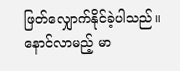ဖြတ်လျှောက်နိုင်ခဲ့ပါသည်။ နောင်လာမည့် မာ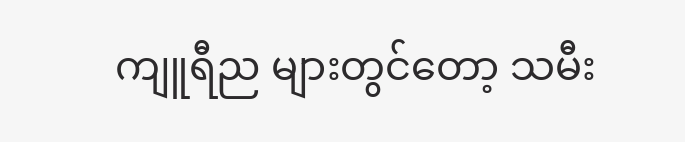ကျူရီည များတွင်တော့ သမီး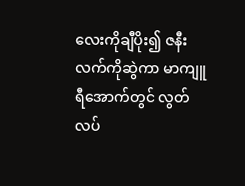လေးကိုချီပိုး၍ ဇနီးလက်ကိုဆွဲကာ မာကျူရီအောက်တွင် လွတ်လပ်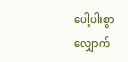ပေါ့ပါးစွာ လျှောက်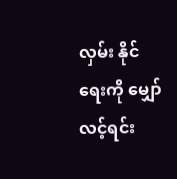လှမ်း နိုင်ရေးကို မျှော်လင့်ရင်း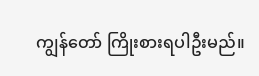ကျွန်တော် ကြိုးစားရပါဦးမည်။